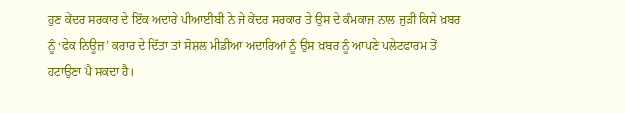ਹੁਣ ਕੇਂਦਰ ਸਰਕਾਰ ਦੇ ਇੱਕ ਅਦਾਰੇ ਪੀਆਈਬੀ ਨੇ ਜੇ ਕੇਂਦਰ ਸਰਕਾਰ ਤੇ ਉਸ ਦੇ ਕੰਮਕਾਜ ਨਾਲ ਜੁੜੀ ਕਿਸੇ ਖ਼ਬਰ ਨੂੰ ‘ਫੇਕ ਨਿਊਜ਼’ ਕਰਾਰ ਦੇ ਦਿੱਤਾ ਤਾਂ ਸੋਸ਼ਲ ਮੀਡੀਆ ਅਦਾਰਿਆਂ ਨੂੰ ਉਸ ਖ਼ਬਰ ਨੂੰ ਆਪਣੇ ਪਲੇਟਫਾਰਮ ਤੋਂ ਹਟਾਉਣਾ ਪੈ ਸਕਦਾ ਹੈ।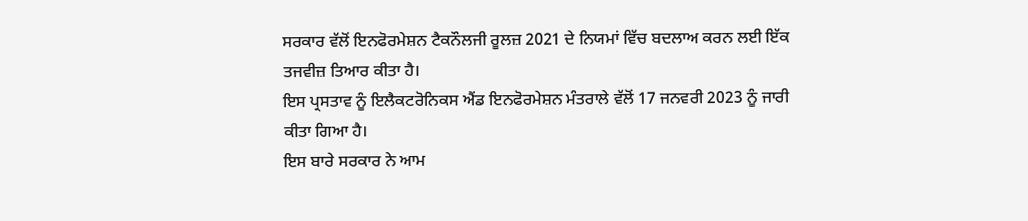ਸਰਕਾਰ ਵੱਲੋਂ ਇਨਫੋਰਮੇਸ਼ਨ ਟੈਕਨੌਲਜੀ ਰੂਲਜ਼ 2021 ਦੇ ਨਿਯਮਾਂ ਵਿੱਚ ਬਦਲਾਅ ਕਰਨ ਲਈ ਇੱਕ ਤਜਵੀਜ਼ ਤਿਆਰ ਕੀਤਾ ਹੈ।
ਇਸ ਪ੍ਰਸਤਾਵ ਨੂੰ ਇਲੈਕਟਰੋਨਿਕਸ ਐਂਡ ਇਨਫੋਰਮੇਸ਼ਨ ਮੰਤਰਾਲੇ ਵੱਲੋਂ 17 ਜਨਵਰੀ 2023 ਨੂੰ ਜਾਰੀ ਕੀਤਾ ਗਿਆ ਹੈ।
ਇਸ ਬਾਰੇ ਸਰਕਾਰ ਨੇ ਆਮ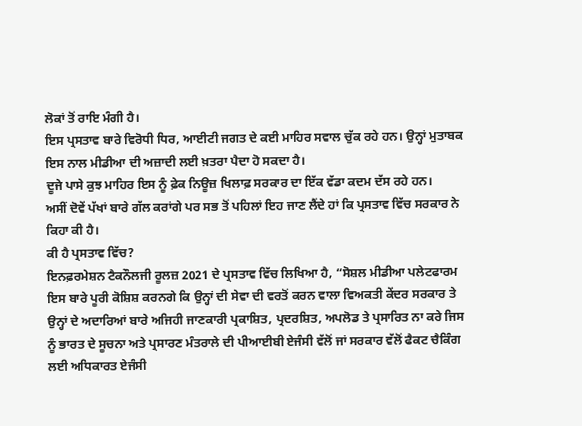ਲੋਕਾਂ ਤੋਂ ਰਾਇ ਮੰਗੀ ਹੈ।
ਇਸ ਪ੍ਰਸਤਾਵ ਬਾਰੇ ਵਿਰੋਧੀ ਧਿਰ, ਆਈਟੀ ਜਗਤ ਦੇ ਕਈ ਮਾਹਿਰ ਸਵਾਲ ਚੁੱਕ ਰਹੇ ਹਨ। ਉਨ੍ਹਾਂ ਮੁਤਾਬਕ ਇਸ ਨਾਲ ਮੀਡੀਆ ਦੀ ਅਜ਼ਾਦੀ ਲਈ ਖ਼ਤਰਾ ਪੈਦਾ ਹੋ ਸਕਦਾ ਹੈ।
ਦੂਜੇ ਪਾਸੇ ਕੁਝ ਮਾਹਿਰ ਇਸ ਨੂੰ ਫ਼ੇਕ ਨਿਊਜ਼ ਖਿਲਾਫ਼ ਸਰਕਾਰ ਦਾ ਇੱਕ ਵੱਡਾ ਕਦਮ ਦੱਸ ਰਹੇ ਹਨ।
ਅਸੀਂ ਦੋਵੇਂ ਪੱਖਾਂ ਬਾਰੇ ਗੱਲ ਕਰਾਂਗੇ ਪਰ ਸਭ ਤੋਂ ਪਹਿਲਾਂ ਇਹ ਜਾਣ ਲੈਂਦੇ ਹਾਂ ਕਿ ਪ੍ਰਸਤਾਵ ਵਿੱਚ ਸਰਕਾਰ ਨੇ ਕਿਹਾ ਕੀ ਹੈ।
ਕੀ ਹੈ ਪ੍ਰਸਤਾਵ ਵਿੱਚ?
ਇਨਫ਼ਰਮੇਸ਼ਨ ਟੈਕਨੌਲਜੀ ਰੂਲਜ਼ 2021 ਦੇ ਪ੍ਰਸਤਾਵ ਵਿੱਚ ਲਿਖਿਆ ਹੈ, “ਸੋਸ਼ਲ ਮੀਡੀਆ ਪਲੇਟਫਾਰਮ ਇਸ ਬਾਰੇ ਪੂਰੀ ਕੋਸ਼ਿਸ਼ ਕਰਨਗੇ ਕਿ ਉਨ੍ਹਾਂ ਦੀ ਸੇਵਾ ਦੀ ਵਰਤੋਂ ਕਰਨ ਵਾਲਾ ਵਿਅਕਤੀ ਕੇਂਦਰ ਸਰਕਾਰ ਤੇ ਉਨ੍ਹਾਂ ਦੇ ਅਦਾਰਿਆਂ ਬਾਰੇ ਅਜਿਹੀ ਜਾਣਕਾਰੀ ਪ੍ਰਕਾਸ਼ਿਤ, ਪ੍ਰਦਰਸ਼ਿਤ, ਅਪਲੋਡ ਤੇ ਪ੍ਰਸਾਰਿਤ ਨਾ ਕਰੇ ਜਿਸ ਨੂੰ ਭਾਰਤ ਦੇ ਸੂਚਨਾ ਅਤੇ ਪ੍ਰਸਾਰਣ ਮੰਤਰਾਲੇ ਦੀ ਪੀਆਈਬੀ ਏਜੰਸੀ ਵੱਲੋਂ ਜਾਂ ਸਰਕਾਰ ਵੱਲੋਂ ਫੈਕਟ ਚੈਕਿੰਗ ਲਈ ਅਧਿਕਾਰਤ ਏਜੰਸੀ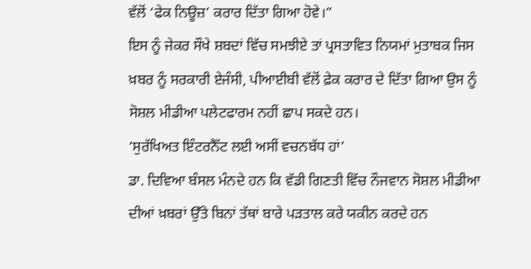ਵੱਲੋਂ ‘ਫੇਕ ਨਿਊਜ਼’ ਕਰਾਰ ਦਿੱਤਾ ਗਿਆ ਹੋਵੇ।”
ਇਸ ਨੂੰ ਜੇਕਰ ਸੌਖੇ ਸ਼ਬਦਾਂ ਵਿੱਚ ਸਮਝੀਏ ਤਾਂ ਪ੍ਰਸਤਾਵਿਤ ਨਿਯਮਾਂ ਮੁਤਾਬਕ ਜਿਸ ਖ਼ਬਰ ਨੂੰ ਸਰਕਾਰੀ ਏਜੰਸੀ, ਪੀਆਈਬੀ ਵੱਲੋਂ ਫ਼ੇਕ ਕਰਾਰ ਦੇ ਦਿੱਤਾ ਗਿਆ ਉਸ ਨੂੰ ਸੋਸ਼ਲ ਮੀਡੀਆ ਪਲੇਟਫਾਰਮ ਨਹੀਂ ਛਾਪ ਸਕਦੇ ਹਨ।
‘ਸੁਰੱਖਿਅਤ ਇੰਟਰਨੈੱਟ ਲਈ ਅਸੀਂ ਵਚਨਬੱਧ ਹਾਂ’
ਡਾ. ਦਿਵਿਆ ਬੰਸਲ ਮੰਨਦੇ ਹਨ ਕਿ ਵੱਡੀ ਗਿਣਤੀ ਵਿੱਚ ਨੌਜਵਾਨ ਸੋਸ਼ਲ ਮੀਡੀਆ ਦੀਆਂ ਖ਼ਬਰਾਂ ਉੱਤੇ ਬਿਨਾਂ ਤੱਥਾਂ ਬਾਰੇ ਪੜਤਾਲ ਕਰੇ ਯਕੀਨ ਕਰਦੇ ਹਨ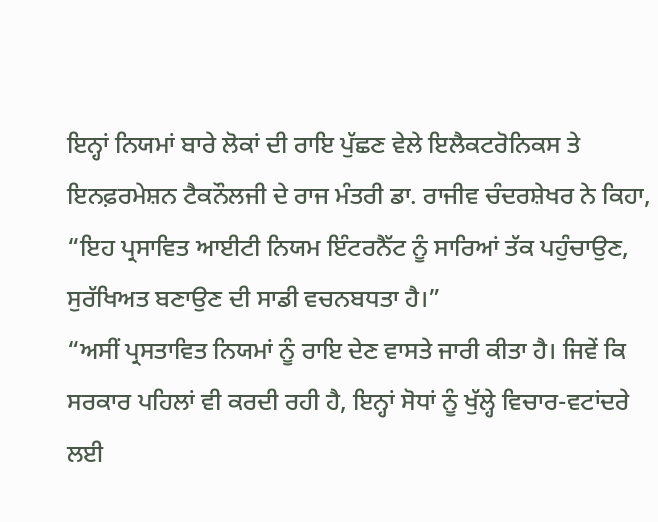ਇਨ੍ਹਾਂ ਨਿਯਮਾਂ ਬਾਰੇ ਲੋਕਾਂ ਦੀ ਰਾਇ ਪੁੱਛਣ ਵੇਲੇ ਇਲੈਕਟਰੋਨਿਕਸ ਤੇ ਇਨਫ਼ਰਮੇਸ਼ਨ ਟੈਕਨੌਲਜੀ ਦੇ ਰਾਜ ਮੰਤਰੀ ਡਾ. ਰਾਜੀਵ ਚੰਦਰਸ਼ੇਖਰ ਨੇ ਕਿਹਾ, “ਇਹ ਪ੍ਰਸਾਵਿਤ ਆਈਟੀ ਨਿਯਮ ਇੰਟਰਨੈੱਟ ਨੂੰ ਸਾਰਿਆਂ ਤੱਕ ਪਹੁੰਚਾਉਣ, ਸੁਰੱਖਿਅਤ ਬਣਾਉਣ ਦੀ ਸਾਡੀ ਵਚਨਬਧਤਾ ਹੈ।”
“ਅਸੀਂ ਪ੍ਰਸਤਾਵਿਤ ਨਿਯਮਾਂ ਨੂੰ ਰਾਇ ਦੇਣ ਵਾਸਤੇ ਜਾਰੀ ਕੀਤਾ ਹੈ। ਜਿਵੇਂ ਕਿ ਸਰਕਾਰ ਪਹਿਲਾਂ ਵੀ ਕਰਦੀ ਰਹੀ ਹੈ, ਇਨ੍ਹਾਂ ਸੋਧਾਂ ਨੂੰ ਖੁੱਲ੍ਹੇ ਵਿਚਾਰ-ਵਟਾਂਦਰੇ ਲਈ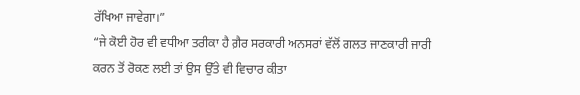ਰੱਖਿਆ ਜਾਵੇਗਾ।”
“ਜੇ ਕੋਈ ਹੋਰ ਵੀ ਵਧੀਆ ਤਰੀਕਾ ਹੈ ਗ਼ੈਰ ਸਰਕਾਰੀ ਅਨਸਰਾਂ ਵੱਲੋਂ ਗਲਤ ਜਾਣਕਾਰੀ ਜਾਰੀ ਕਰਨ ਤੋਂ ਰੋਕਣ ਲਈ ਤਾਂ ਉਸ ਉੱਤੇ ਵੀ ਵਿਚਾਰ ਕੀਤਾ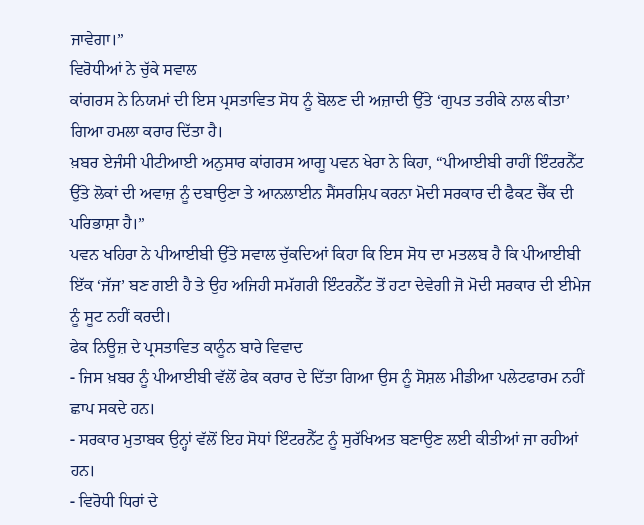ਜਾਵੇਗਾ।”
ਵਿਰੋਧੀਆਂ ਨੇ ਚੁੱਕੇ ਸਵਾਲ
ਕਾਂਗਰਸ ਨੇ ਨਿਯਮਾਂ ਦੀ ਇਸ ਪ੍ਰਸਤਾਵਿਤ ਸੋਧ ਨੂੰ ਬੋਲਣ ਦੀ ਅਜ਼ਾਦੀ ਉੱਤੇ ‘ਗੁਪਤ ਤਰੀਕੇ ਨਾਲ ਕੀਤਾ’ ਗਿਆ ਹਮਲਾ ਕਰਾਰ ਦਿੱਤਾ ਹੈ।
ਖ਼ਬਰ ਏਜੰਸੀ ਪੀਟੀਆਈ ਅਨੁਸਾਰ ਕਾਂਗਰਸ ਆਗੂ ਪਵਨ ਖੇਰਾ ਨੇ ਕਿਹਾ, “ਪੀਆਈਬੀ ਰਾਹੀਂ ਇੰਟਰਨੈੱਟ ਉੱਤੇ ਲੋਕਾਂ ਦੀ ਅਵਾਜ਼ ਨੂੰ ਦਬਾਉਣਾ ਤੇ ਆਨਲਾਈਨ ਸੈਂਸਰਸ਼ਿਪ ਕਰਨਾ ਮੋਦੀ ਸਰਕਾਰ ਦੀ ਫੈਕਟ ਚੈੱਕ ਦੀ ਪਰਿਭਾਸ਼ਾ ਹੈ।”
ਪਵਨ ਖਹਿਰਾ ਨੇ ਪੀਆਈਬੀ ਉੱਤੇ ਸਵਾਲ ਚੁੱਕਦਿਆਂ ਕਿਹਾ ਕਿ ਇਸ ਸੋਧ ਦਾ ਮਤਲਬ ਹੈ ਕਿ ਪੀਆਈਬੀ ਇੱਕ ‘ਜੱਜ’ ਬਣ ਗਈ ਹੈ ਤੇ ਉਹ ਅਜਿਹੀ ਸਮੱਗਰੀ ਇੰਟਰਨੈੱਟ ਤੋਂ ਹਟਾ ਦੇਵੇਗੀ ਜੋ ਮੋਦੀ ਸਰਕਾਰ ਦੀ ਈਮੇਜ ਨੂੰ ਸੂਟ ਨਹੀਂ ਕਰਦੀ।
ਫੇਕ ਨਿਊਜ਼ ਦੇ ਪ੍ਰਸਤਾਵਿਤ ਕਾਨੂੰਨ ਬਾਰੇ ਵਿਵਾਦ
- ਜਿਸ ਖ਼ਬਰ ਨੂੰ ਪੀਆਈਬੀ ਵੱਲੋਂ ਫੇਕ ਕਰਾਰ ਦੇ ਦਿੱਤਾ ਗਿਆ ਉਸ ਨੂੰ ਸੋਸ਼ਲ ਮੀਡੀਆ ਪਲੇਟਫਾਰਮ ਨਹੀਂ ਛਾਪ ਸਕਦੇ ਹਨ।
- ਸਰਕਾਰ ਮੁਤਾਬਕ ਉਨ੍ਹਾਂ ਵੱਲੋਂ ਇਹ ਸੋਧਾਂ ਇੰਟਰਨੈੱਟ ਨੂੰ ਸੁਰੱਖਿਅਤ ਬਣਾਉਣ ਲਈ ਕੀਤੀਆਂ ਜਾ ਰਹੀਆਂ ਹਨ।
- ਵਿਰੋਧੀ ਧਿਰਾਂ ਦੇ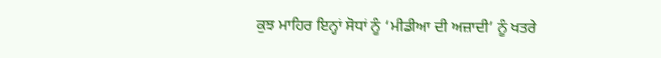ਕੁਝ ਮਾਹਿਰ ਇਨ੍ਹਾਂ ਸੋਧਾਂ ਨੂੰ ‘ਮੀਡੀਆ ਦੀ ਅਜ਼ਾਦੀ’ ਨੂੰ ਖਤਰੇ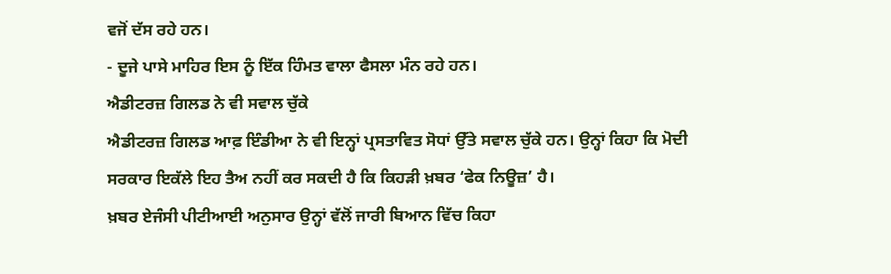ਵਜੋਂ ਦੱਸ ਰਹੇ ਹਨ।
- ਦੂਜੇ ਪਾਸੇ ਮਾਹਿਰ ਇਸ ਨੂੰ ਇੱਕ ਹਿੰਮਤ ਵਾਲਾ ਫੈਸਲਾ ਮੰਨ ਰਹੇ ਹਨ।
ਐਡੀਟਰਜ਼ ਗਿਲਡ ਨੇ ਵੀ ਸਵਾਲ ਚੁੱਕੇ
ਐਡੀਟਰਜ਼ ਗਿਲਡ ਆਫ਼ ਇੰਡੀਆ ਨੇ ਵੀ ਇਨ੍ਹਾਂ ਪ੍ਰਸਤਾਵਿਤ ਸੋਧਾਂ ਉੱਤੇ ਸਵਾਲ ਚੁੱਕੇ ਹਨ। ਉਨ੍ਹਾਂ ਕਿਹਾ ਕਿ ਮੋਦੀ ਸਰਕਾਰ ਇਕੱਲੇ ਇਹ ਤੈਅ ਨਹੀਂ ਕਰ ਸਕਦੀ ਹੈ ਕਿ ਕਿਹੜੀ ਖ਼ਬਰ ‘ਫੇਕ ਨਿਊਜ਼’ ਹੈ।
ਖ਼ਬਰ ਏਜੰਸੀ ਪੀਟੀਆਈ ਅਨੁਸਾਰ ਉਨ੍ਹਾਂ ਵੱਲੋਂ ਜਾਰੀ ਬਿਆਨ ਵਿੱਚ ਕਿਹਾ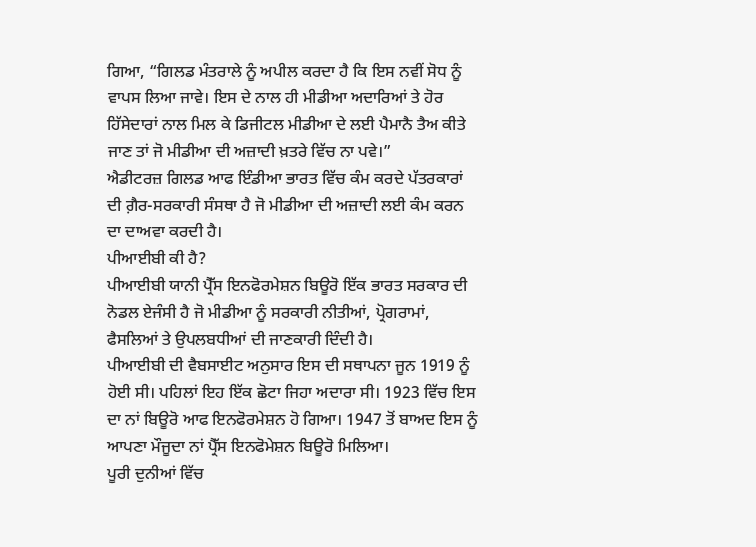ਗਿਆ, “ਗਿਲਡ ਮੰਤਰਾਲੇ ਨੂੰ ਅਪੀਲ ਕਰਦਾ ਹੈ ਕਿ ਇਸ ਨਵੀਂ ਸੋਧ ਨੂੰ ਵਾਪਸ ਲਿਆ ਜਾਵੇ। ਇਸ ਦੇ ਨਾਲ ਹੀ ਮੀਡੀਆ ਅਦਾਰਿਆਂ ਤੇ ਹੋਰ ਹਿੱਸੇਦਾਰਾਂ ਨਾਲ ਮਿਲ ਕੇ ਡਿਜੀਟਲ ਮੀਡੀਆ ਦੇ ਲਈ ਪੈਮਾਨੈ ਤੈਅ ਕੀਤੇ ਜਾਣ ਤਾਂ ਜੋ ਮੀਡੀਆ ਦੀ ਅਜ਼ਾਦੀ ਖ਼ਤਰੇ ਵਿੱਚ ਨਾ ਪਵੇ।”
ਐਡੀਟਰਜ਼ ਗਿਲਡ ਆਫ ਇੰਡੀਆ ਭਾਰਤ ਵਿੱਚ ਕੰਮ ਕਰਦੇ ਪੱਤਰਕਾਰਾਂ ਦੀ ਗ਼ੈਰ-ਸਰਕਾਰੀ ਸੰਸਥਾ ਹੈ ਜੋ ਮੀਡੀਆ ਦੀ ਅਜ਼ਾਦੀ ਲਈ ਕੰਮ ਕਰਨ ਦਾ ਦਾਅਵਾ ਕਰਦੀ ਹੈ।
ਪੀਆਈਬੀ ਕੀ ਹੈ?
ਪੀਆਈਬੀ ਯਾਨੀ ਪ੍ਰੈੱਸ ਇਨਫੋਰਮੇਸ਼ਨ ਬਿਊਰੋ ਇੱਕ ਭਾਰਤ ਸਰਕਾਰ ਦੀ ਨੋਡਲ ਏਜੰਸੀ ਹੈ ਜੋ ਮੀਡੀਆ ਨੂੰ ਸਰਕਾਰੀ ਨੀਤੀਆਂ, ਪ੍ਰੋਗਰਾਮਾਂ, ਫੈਸਲਿਆਂ ਤੇ ਉਪਲਬਧੀਆਂ ਦੀ ਜਾਣਕਾਰੀ ਦਿੰਦੀ ਹੈ।
ਪੀਆਈਬੀ ਦੀ ਵੈਬਸਾਈਟ ਅਨੁਸਾਰ ਇਸ ਦੀ ਸਥਾਪਨਾ ਜੂਨ 1919 ਨੂੰ ਹੋਈ ਸੀ। ਪਹਿਲਾਂ ਇਹ ਇੱਕ ਛੋਟਾ ਜਿਹਾ ਅਦਾਰਾ ਸੀ। 1923 ਵਿੱਚ ਇਸ ਦਾ ਨਾਂ ਬਿਊਰੋ ਆਫ ਇਨਫੋਰਮੇਸ਼ਨ ਹੋ ਗਿਆ। 1947 ਤੋਂ ਬਾਅਦ ਇਸ ਨੂੰ ਆਪਣਾ ਮੌਜੂਦਾ ਨਾਂ ਪ੍ਰੈੱਸ ਇਨਫੋਮੇਸ਼ਨ ਬਿਊਰੋ ਮਿਲਿਆ।
ਪੂਰੀ ਦੁਨੀਆਂ ਵਿੱਚ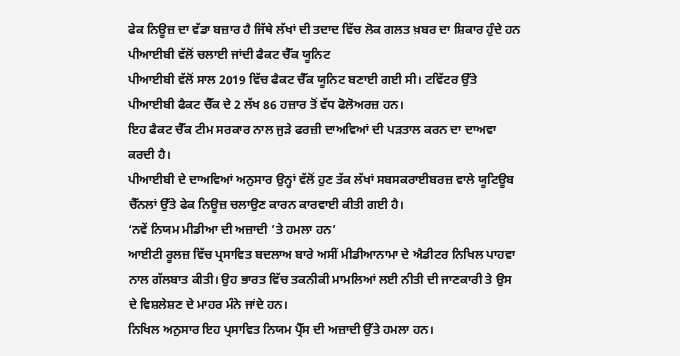ਫੇਕ ਨਿਊਜ਼ ਦਾ ਵੱਡਾ ਬਜ਼ਾਰ ਹੈ ਜਿੱਥੇ ਲੱਖਾਂ ਦੀ ਤਦਾਦ ਵਿੱਚ ਲੋਕ ਗਲਤ ਖ਼ਬਰ ਦਾ ਸ਼ਿਕਾਰ ਹੁੰਦੇ ਹਨ
ਪੀਆਈਬੀ ਵੱਲੋਂ ਚਲਾਈ ਜਾਂਦੀ ਫੈਕਟ ਚੈੱਕ ਯੂਨਿਟ
ਪੀਆਈਬੀ ਵੱਲੋਂ ਸਾਲ 2019 ਵਿੱਚ ਫੈਕਟ ਚੈੱਕ ਯੂਨਿਟ ਬਣਾਈ ਗਈ ਸੀ। ਟਵਿੱਟਰ ਉੱਤੇ ਪੀਆਈਬੀ ਫੈਕਟ ਚੈੱਕ ਦੇ 2 ਲੱਖ 86 ਹਜ਼ਾਰ ਤੋਂ ਵੱਧ ਫੋਲੋਅਰਜ਼ ਹਨ।
ਇਹ ਫੈਕਟ ਚੈੱਕ ਟੀਮ ਸਰਕਾਰ ਨਾਲ ਜੁੜੇ ਫਰਜ਼ੀ ਦਾਅਵਿਆਂ ਦੀ ਪੜਤਾਲ ਕਰਨ ਦਾ ਦਾਅਵਾ ਕਰਦੀ ਹੈ।
ਪੀਆਈਬੀ ਦੇ ਦਾਅਵਿਆਂ ਅਨੁਸਾਰ ਉਨ੍ਹਾਂ ਵੱਲੋਂ ਹੁਣ ਤੱਕ ਲੱਖਾਂ ਸਬਸਕਰਾਈਬਰਜ਼ ਵਾਲੇ ਯੂਟਿਊਬ ਚੈੱਨਲਾਂ ਉੱਤੇ ਫੇਕ ਨਿਊਜ਼ ਚਲਾਉਣ ਕਾਰਨ ਕਾਰਵਾਈ ਕੀਤੀ ਗਈ ਹੈ।
‘ਨਵੇਂ ਨਿਯਮ ਮੀਡੀਆ ਦੀ ਅਜ਼ਾਦੀ ’ਤੇ ਹਮਲਾ ਹਨ’
ਆਈਟੀ ਰੂਲਜ਼ ਵਿੱਚ ਪ੍ਰਸਾਵਿਤ ਬਦਲਾਅ ਬਾਰੇ ਅਸੀਂ ਮੀਡੀਆਨਾਮਾ ਦੇ ਐਡੀਟਰ ਨਿਖਿਲ ਪਾਹਵਾ ਨਾਲ ਗੱਲਬਾਤ ਕੀਤੀ। ਉਹ ਭਾਰਤ ਵਿੱਚ ਤਕਨੀਕੀ ਮਾਮਲਿਆਂ ਲਈ ਨੀਤੀ ਦੀ ਜਾਣਕਾਰੀ ਤੇ ਉਸ ਦੇ ਵਿਸ਼ਲੇਸ਼ਣ ਦੇ ਮਾਹਰ ਮੰਨੇ ਜਾਂਦੇ ਹਨ।
ਨਿਖਿਲ ਅਨੁਸਾਰ ਇਹ ਪ੍ਰਸਾਵਿਤ ਨਿਯਮ ਪ੍ਰੈੱਸ ਦੀ ਅਜ਼ਾਦੀ ਉੱਤੇ ਹਮਲਾ ਹਨ।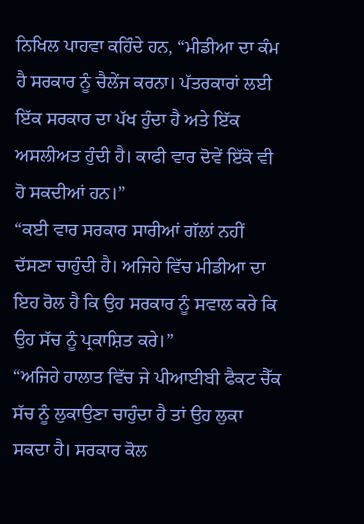ਨਿਖਿਲ ਪਾਹਵਾ ਕਹਿੰਦੇ ਹਨ, “ਮੀਡੀਆ ਦਾ ਕੰਮ ਹੈ ਸਰਕਾਰ ਨੂੰ ਚੈਲੇਂਜ ਕਰਨਾ। ਪੱਤਰਕਾਰਾਂ ਲਈ ਇੱਕ ਸਰਕਾਰ ਦਾ ਪੱਖ ਹੁੰਦਾ ਹੈ ਅਤੇ ਇੱਕ ਅਸਲੀਅਤ ਹੁੰਦੀ ਹੈ। ਕਾਫੀ ਵਾਰ ਦੋਵੇਂ ਇੱਕੋ ਵੀ ਹੋ ਸਕਦੀਆਂ ਹਨ।”
“ਕਈ ਵਾਰ ਸਰਕਾਰ ਸਾਰੀਆਂ ਗੱਲਾਂ ਨਹੀਂ ਦੱਸਣਾ ਚਾਹੁੰਦੀ ਹੈ। ਅਜਿਹੇ ਵਿੱਚ ਮੀਡੀਆ ਦਾ ਇਹ ਰੋਲ ਹੈ ਕਿ ਉਹ ਸਰਕਾਰ ਨੂੰ ਸਵਾਲ ਕਰੇ ਕਿ ਉਹ ਸੱਚ ਨੂੰ ਪ੍ਰਕਾਸ਼ਿਤ ਕਰੇ।”
“ਅਜਿਹੇ ਹਾਲਾਤ ਵਿੱਚ ਜੇ ਪੀਆਈਬੀ ਫੈਕਟ ਚੈੱਕ ਸੱਚ ਨੂੰ ਲੁਕਾਉਣਾ ਚਾਹੁੰਦਾ ਹੈ ਤਾਂ ਉਹ ਲੁਕਾ ਸਕਦਾ ਹੈ। ਸਰਕਾਰ ਕੋਲ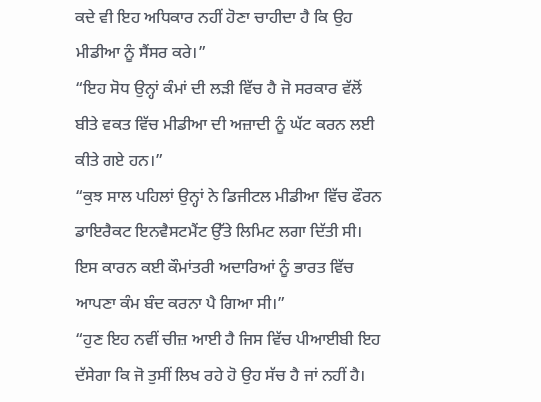ਕਦੇ ਵੀ ਇਹ ਅਧਿਕਾਰ ਨਹੀਂ ਹੋਣਾ ਚਾਹੀਦਾ ਹੈ ਕਿ ਉਹ ਮੀਡੀਆ ਨੂੰ ਸੈਂਸਰ ਕਰੇ।”
“ਇਹ ਸੋਧ ਉਨ੍ਹਾਂ ਕੰਮਾਂ ਦੀ ਲੜੀ ਵਿੱਚ ਹੈ ਜੋ ਸਰਕਾਰ ਵੱਲੋਂ ਬੀਤੇ ਵਕਤ ਵਿੱਚ ਮੀਡੀਆ ਦੀ ਅਜ਼ਾਦੀ ਨੂੰ ਘੱਟ ਕਰਨ ਲਈ ਕੀਤੇ ਗਏ ਹਨ।”
“ਕੁਝ ਸਾਲ ਪਹਿਲਾਂ ਉਨ੍ਹਾਂ ਨੇ ਡਿਜੀਟਲ ਮੀਡੀਆ ਵਿੱਚ ਫੌਰਨ ਡਾਇਰੈਕਟ ਇਨਵੈਸਟਮੈਂਟ ਉੱਤੇ ਲਿਮਿਟ ਲਗਾ ਦਿੱਤੀ ਸੀ। ਇਸ ਕਾਰਨ ਕਈ ਕੌਮਾਂਤਰੀ ਅਦਾਰਿਆਂ ਨੂੰ ਭਾਰਤ ਵਿੱਚ ਆਪਣਾ ਕੰਮ ਬੰਦ ਕਰਨਾ ਪੈ ਗਿਆ ਸੀ।”
“ਹੁਣ ਇਹ ਨਵੀਂ ਚੀਜ਼ ਆਈ ਹੈ ਜਿਸ ਵਿੱਚ ਪੀਆਈਬੀ ਇਹ ਦੱਸੇਗਾ ਕਿ ਜੋ ਤੁਸੀਂ ਲਿਖ ਰਹੇ ਹੋ ਉਹ ਸੱਚ ਹੈ ਜਾਂ ਨਹੀਂ ਹੈ।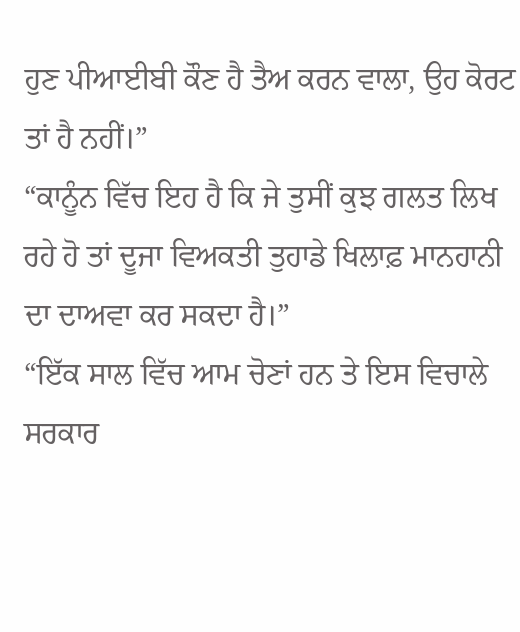ਹੁਣ ਪੀਆਈਬੀ ਕੌਣ ਹੈ ਤੈਅ ਕਰਨ ਵਾਲਾ, ਉਹ ਕੋਰਟ ਤਾਂ ਹੈ ਨਹੀਂ।”
“ਕਾਨੂੰਨ ਵਿੱਚ ਇਹ ਹੈ ਕਿ ਜੇ ਤੁਸੀਂ ਕੁਝ ਗਲਤ ਲਿਖ ਰਹੇ ਹੋ ਤਾਂ ਦੂਜਾ ਵਿਅਕਤੀ ਤੁਹਾਡੇ ਖਿਲਾਫ਼ ਮਾਨਹਾਨੀ ਦਾ ਦਾਅਵਾ ਕਰ ਸਕਦਾ ਹੈ।”
“ਇੱਕ ਸਾਲ ਵਿੱਚ ਆਮ ਚੋਣਾਂ ਹਨ ਤੇ ਇਸ ਵਿਚਾਲੇ ਸਰਕਾਰ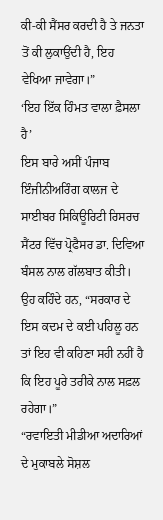ਕੀ-ਕੀ ਸੈਂਸਰ ਕਰਦੀ ਹੈ ਤੇ ਜਨਤਾ ਤੋਂ ਕੀ ਲੁਕਾਉਂਦੀ ਹੈ, ਇਹ ਵੇਖਿਆ ਜਾਵੇਗਾ।”
‘ਇਹ ਇੱਕ ਹਿੰਮਤ ਵਾਲਾ ਫ਼ੈਸਲਾ ਹੈ’
ਇਸ ਬਾਰੇ ਅਸੀਂ ਪੰਜਾਬ ਇੰਜੀਨੀਅਰਿੰਗ ਕਾਲਜ ਦੇ ਸਾਈਬਰ ਸਿਕਿਊਰਿਟੀ ਰਿਸਰਚ ਸੈਂਟਰ ਵਿੱਚ ਪ੍ਰੋਫੈਸਰ ਡਾ. ਦਿਵਿਆ ਬੰਸਲ ਨਾਲ ਗੱਲਬਾਤ ਕੀਤੀ।
ਉਹ ਕਹਿੰਦੇ ਹਨ, “ਸਰਕਾਰ ਦੇ ਇਸ ਕਦਮ ਦੇ ਕਈ ਪਹਿਲੂ ਹਨ ਤਾਂ ਇਹ ਵੀ ਕਹਿਣਾ ਸਹੀ ਨਹੀਂ ਹੈ ਕਿ ਇਹ ਪੂਰੇ ਤਰੀਕੇ ਨਾਲ ਸਫ਼ਲ ਰਹੇਗਾ।”
“ਰਵਾਇਤੀ ਮੀਡੀਆ ਅਦਾਰਿਆਂ ਦੇ ਮੁਕਾਬਲੇ ਸੋਸ਼ਲ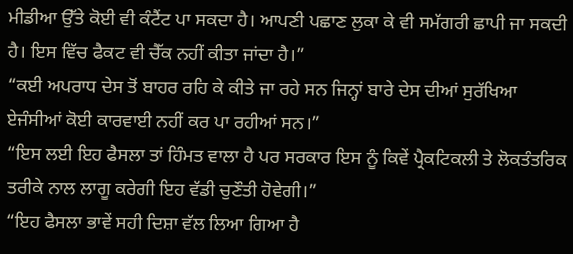ਮੀਡੀਆ ਉੱਤੇ ਕੋਈ ਵੀ ਕੰਟੈਂਟ ਪਾ ਸਕਦਾ ਹੈ। ਆਪਣੀ ਪਛਾਣ ਲੁਕਾ ਕੇ ਵੀ ਸਮੱਗਰੀ ਛਾਪੀ ਜਾ ਸਕਦੀ ਹੈ। ਇਸ ਵਿੱਚ ਫੈਕਟ ਵੀ ਚੈੱਕ ਨਹੀਂ ਕੀਤਾ ਜਾਂਦਾ ਹੈ।”
“ਕਈ ਅਪਰਾਧ ਦੇਸ ਤੋਂ ਬਾਹਰ ਰਹਿ ਕੇ ਕੀਤੇ ਜਾ ਰਹੇ ਸਨ ਜਿਨ੍ਹਾਂ ਬਾਰੇ ਦੇਸ ਦੀਆਂ ਸੁਰੱਖਿਆ ਏਜੰਸੀਆਂ ਕੋਈ ਕਾਰਵਾਈ ਨਹੀਂ ਕਰ ਪਾ ਰਹੀਆਂ ਸਨ।”
“ਇਸ ਲਈ ਇਹ ਫੈਸਲਾ ਤਾਂ ਹਿੰਮਤ ਵਾਲਾ ਹੈ ਪਰ ਸਰਕਾਰ ਇਸ ਨੂੰ ਕਿਵੇਂ ਪ੍ਰੈਕਟਿਕਲੀ ਤੇ ਲੋਕਤੰਤਰਿਕ ਤਰੀਕੇ ਨਾਲ ਲਾਗੂ ਕਰੇਗੀ ਇਹ ਵੱਡੀ ਚੁਣੌਤੀ ਹੋਵੇਗੀ।”
“ਇਹ ਫੈਸਲਾ ਭਾਵੇਂ ਸਹੀ ਦਿਸ਼ਾ ਵੱਲ ਲਿਆ ਗਿਆ ਹੈ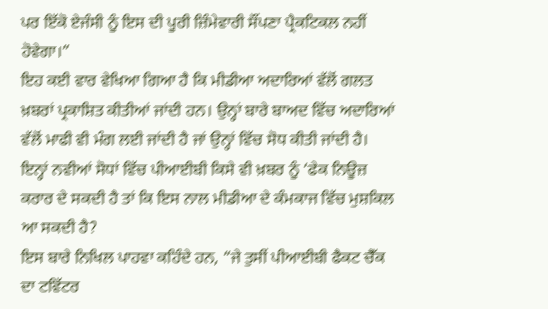ਪਰ ਇੱਕੋ ਏਜੰਸੀ ਨੂੰ ਇਸ ਦੀ ਪੂਰੀ ਜ਼ਿੰਮੇਵਾਰੀ ਸੌਂਪਣਾ ਪ੍ਰੈਕਟਿਕਲ ਨਹੀਂ ਹੋਵੇਗਾ।”
ਇਹ ਕਈ ਵਾਰ ਵੇਖਿਆ ਗਿਆ ਹੈ ਕਿ ਮੀਡੀਆ ਅਦਾਰਿਆਂ ਵੱਲੋਂ ਗਲਤ ਖ਼ਬਰਾਂ ਪ੍ਰਕਾਸ਼ਿਤ ਕੀਤੀਆਂ ਜਾਂਦੀ ਹਨ। ਉਨ੍ਹਾਂ ਬਾਰੇ ਬਾਅਦ ਵਿੱਚ ਅਦਾਰਿਆਂ ਵੱਲੋਂ ਮਾਫੀ ਵੀ ਮੰਗ ਲਈ ਜਾਂਦੀ ਹੈ ਜਾਂ ਉਨ੍ਹਾਂ ਵਿੱਚ ਸੋਧ ਕੀਤੀ ਜਾਂਦੀ ਹੈ।
ਇਨ੍ਹਾਂ ਨਵੀਆਂ ਸੋਧਾਂ ਵਿੱਚ ਪੀਆਈਬੀ ਕਿਸੇ ਵੀ ਖ਼ਬਰ ਨੂੰ ‘ਫੇਕ ਨਿਊਜ਼ ਕਰਾਰ ਦੇ ਸਕਦੀ ਹੈ ਤਾਂ ਕਿ ਇਸ ਨਾਲ ਮੀਡੀਆ ਦੇ ਕੰਮਕਾਜ ਵਿੱਚ ਮੁਸ਼ਕਿਲ ਆ ਸਕਦੀ ਹੈ?
ਇਸ ਬਾਰੇ ਨਿਖਿਲ ਪਾਹਵਾ ਕਹਿੰਦੇ ਹਨ, “ਜੇ ਤੁਸੀਂ ਪੀਆਈਬੀ ਫੈਕਟ ਚੈੱਕ ਦਾ ਟਵਿੱਟਰ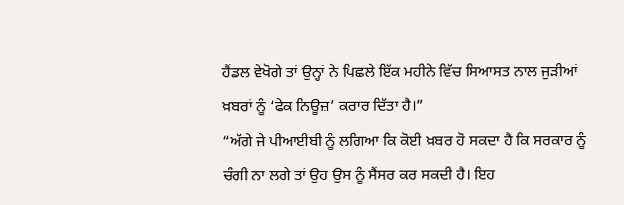ਹੈਂਡਲ ਵੇਖੋਗੇ ਤਾਂ ਉਨ੍ਹਾਂ ਨੇ ਪਿਛਲੇ ਇੱਕ ਮਹੀਨੇ ਵਿੱਚ ਸਿਆਸਤ ਨਾਲ ਜੁੜੀਆਂ ਖ਼ਬਰਾਂ ਨੂੰ ‘ਫੇਕ ਨਿਊਜ਼’ ਕਰਾਰ ਦਿੱਤਾ ਹੈ।”
“ਅੱਗੇ ਜੇ ਪੀਆਈਬੀ ਨੂੰ ਲਗਿਆ ਕਿ ਕੋਈ ਖ਼ਬਰ ਹੋ ਸਕਦਾ ਹੈ ਕਿ ਸਰਕਾਰ ਨੂੰ ਚੰਗੀ ਨਾ ਲਗੇ ਤਾਂ ਉਹ ਉਸ ਨੂੰ ਸੈਂਸਰ ਕਰ ਸਕਦੀ ਹੈ। ਇਹ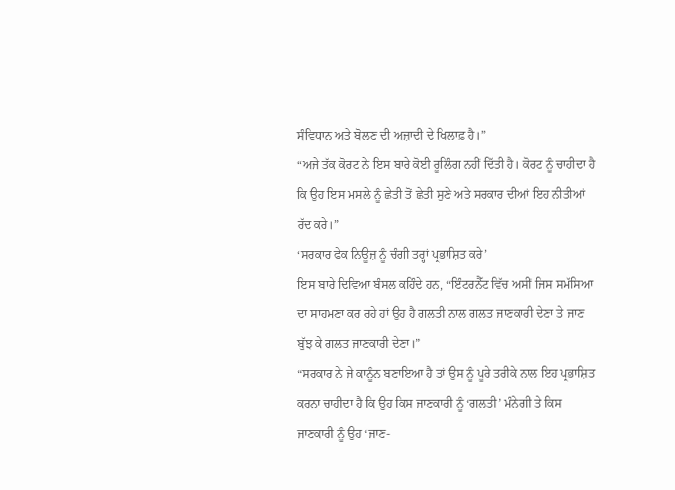ਸੰਵਿਧਾਨ ਅਤੇ ਬੋਲਣ ਦੀ ਅਜ਼ਾਦੀ ਦੇ ਖਿਲਾਫ਼ ਹੈ।”
“ਅਜੇ ਤੱਕ ਕੋਰਟ ਨੇ ਇਸ ਬਾਰੇ ਕੋਈ ਰੂਲਿੰਗ ਨਹੀਂ ਦਿੱਤੀ ਹੈ। ਕੋਰਟ ਨੂੰ ਚਾਹੀਦਾ ਹੈ ਕਿ ਉਹ ਇਸ ਮਸਲੇ ਨੂੰ ਛੇਤੀ ਤੋਂ ਛੇਤੀ ਸੁਣੇ ਅਤੇ ਸਰਕਾਰ ਦੀਆਂ ਇਹ ਨੀਤੀਆਂ ਰੱਦ ਕਰੇ।”
‘ਸਰਕਾਰ ਫੇਕ ਨਿਊਜ਼ ਨੂੰ ਚੰਗੀ ਤਰ੍ਹਾਂ ਪ੍ਰਭਾਸ਼ਿਤ ਕਰੇ’
ਇਸ ਬਾਰੇ ਦਿਵਿਆ ਬੰਸਲ ਕਹਿੰਦੇ ਹਨ, “ਇੰਟਰਨੈੱਟ ਵਿੱਚ ਅਸੀਂ ਜਿਸ ਸਮੱਸਿਆ ਦਾ ਸਾਹਮਣਾ ਕਰ ਰਹੇ ਹਾਂ ਉਹ ਹੈ ਗਲਤੀ ਨਾਲ ਗਲਤ ਜਾਣਕਾਰੀ ਦੇਣਾ ਤੇ ਜਾਣ ਬੁੱਝ ਕੇ ਗਲਤ ਜਾਣਕਾਰੀ ਦੇਣਾ।”
“ਸਰਕਾਰ ਨੇ ਜੇ ਕਾਨੂੰਨ ਬਣਾਇਆ ਹੈ ਤਾਂ ਉਸ ਨੂੰ ਪੂਰੇ ਤਰੀਕੇ ਨਾਲ ਇਹ ਪ੍ਰਭਾਸ਼ਿਤ ਕਰਨਾ ਚਾਹੀਦਾ ਹੈ ਕਿ ਉਹ ਕਿਸ ਜਾਣਕਾਰੀ ਨੂੰ ‘ਗਲਤੀ’ ਮੰਨੇਗੀ ਤੇ ਕਿਸ ਜਾਣਕਾਰੀ ਨੂੰ ਉਹ ‘ਜਾਣ-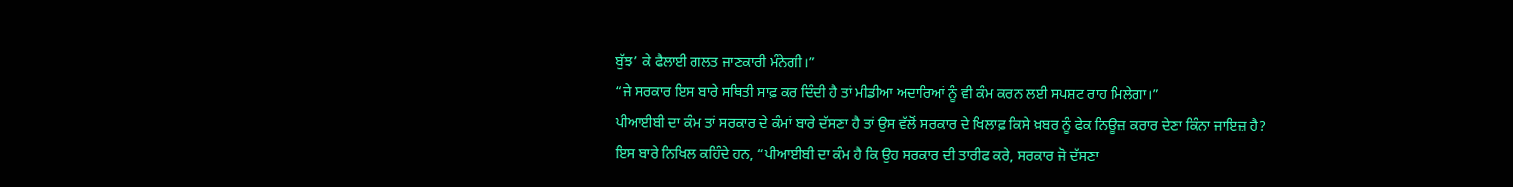ਬੁੱਝ’ ਕੇ ਫੈਲਾਈ ਗਲਤ ਜਾਣਕਾਰੀ ਮੰਨੇਗੀ।”
“ਜੇ ਸਰਕਾਰ ਇਸ ਬਾਰੇ ਸਥਿਤੀ ਸਾਫ਼ ਕਰ ਦਿੰਦੀ ਹੈ ਤਾਂ ਮੀਡੀਆ ਅਦਾਰਿਆਂ ਨੂੰ ਵੀ ਕੰਮ ਕਰਨ ਲਈ ਸਪਸ਼ਟ ਰਾਹ ਮਿਲੇਗਾ।”
ਪੀਆਈਬੀ ਦਾ ਕੰਮ ਤਾਂ ਸਰਕਾਰ ਦੇ ਕੰਮਾਂ ਬਾਰੇ ਦੱਸਣਾ ਹੈ ਤਾਂ ਉਸ ਵੱਲੋਂ ਸਰਕਾਰ ਦੇ ਖਿਲਾਫ਼ ਕਿਸੇ ਖ਼ਬਰ ਨੂੰ ਫੇਕ ਨਿਊਜ਼ ਕਰਾਰ ਦੇਣਾ ਕਿੰਨਾ ਜਾਇਜ਼ ਹੈ?
ਇਸ ਬਾਰੇ ਨਿਖਿਲ ਕਹਿੰਦੇ ਹਨ, “ਪੀਆਈਬੀ ਦਾ ਕੰਮ ਹੈ ਕਿ ਉਹ ਸਰਕਾਰ ਦੀ ਤਾਰੀਫ ਕਰੇ, ਸਰਕਾਰ ਜੋ ਦੱਸਣਾ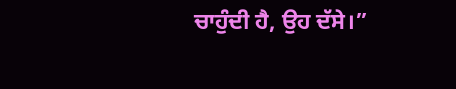ਚਾਹੁੰਦੀ ਹੈ, ਉਹ ਦੱਸੇ।”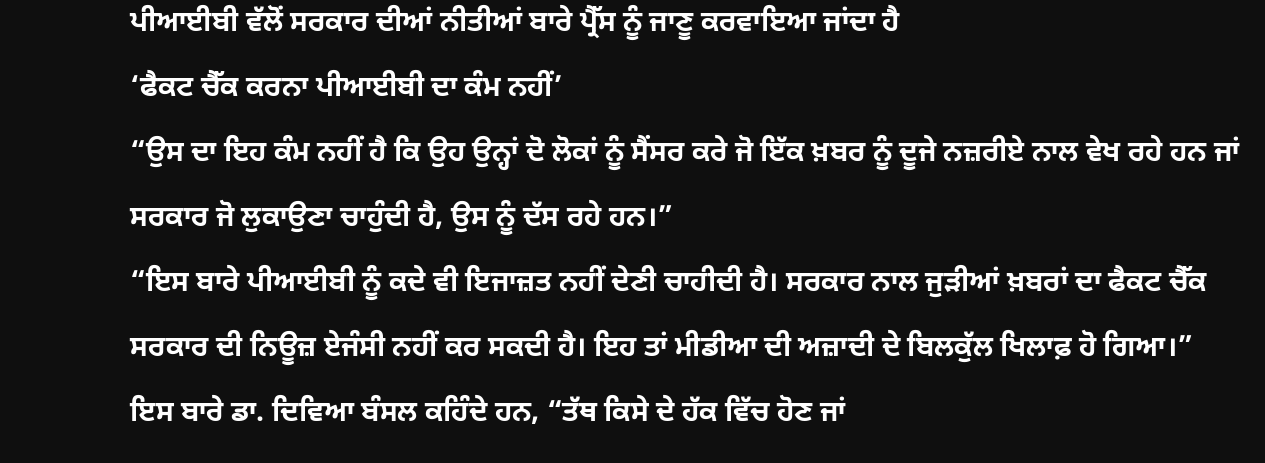ਪੀਆਈਬੀ ਵੱਲੋਂ ਸਰਕਾਰ ਦੀਆਂ ਨੀਤੀਆਂ ਬਾਰੇ ਪ੍ਰੈੱਸ ਨੂੰ ਜਾਣੂ ਕਰਵਾਇਆ ਜਾਂਦਾ ਹੈ
‘ਫੈਕਟ ਚੈੱਕ ਕਰਨਾ ਪੀਆਈਬੀ ਦਾ ਕੰਮ ਨਹੀਂ’
“ਉਸ ਦਾ ਇਹ ਕੰਮ ਨਹੀਂ ਹੈ ਕਿ ਉਹ ਉਨ੍ਹਾਂ ਦੋ ਲੋਕਾਂ ਨੂੰ ਸੈਂਸਰ ਕਰੇ ਜੋ ਇੱਕ ਖ਼ਬਰ ਨੂੰ ਦੂਜੇ ਨਜ਼ਰੀਏ ਨਾਲ ਵੇਖ ਰਹੇ ਹਨ ਜਾਂ ਸਰਕਾਰ ਜੋ ਲੁਕਾਉਣਾ ਚਾਹੁੰਦੀ ਹੈ, ਉਸ ਨੂੰ ਦੱਸ ਰਹੇ ਹਨ।”
“ਇਸ ਬਾਰੇ ਪੀਆਈਬੀ ਨੂੰ ਕਦੇ ਵੀ ਇਜਾਜ਼ਤ ਨਹੀਂ ਦੇਣੀ ਚਾਹੀਦੀ ਹੈ। ਸਰਕਾਰ ਨਾਲ ਜੁੜੀਆਂ ਖ਼ਬਰਾਂ ਦਾ ਫੈਕਟ ਚੈੱਕ ਸਰਕਾਰ ਦੀ ਨਿਊਜ਼ ਏਜੰਸੀ ਨਹੀਂ ਕਰ ਸਕਦੀ ਹੈ। ਇਹ ਤਾਂ ਮੀਡੀਆ ਦੀ ਅਜ਼ਾਦੀ ਦੇ ਬਿਲਕੁੱਲ ਖਿਲਾਫ਼ ਹੋ ਗਿਆ।”
ਇਸ ਬਾਰੇ ਡਾ. ਦਿਵਿਆ ਬੰਸਲ ਕਹਿੰਦੇ ਹਨ, “ਤੱਥ ਕਿਸੇ ਦੇ ਹੱਕ ਵਿੱਚ ਹੋਣ ਜਾਂ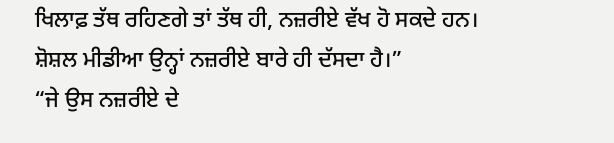ਖਿਲਾਫ਼ ਤੱਥ ਰਹਿਣਗੇ ਤਾਂ ਤੱਥ ਹੀ, ਨਜ਼ਰੀਏ ਵੱਖ ਹੋ ਸਕਦੇ ਹਨ। ਸ਼ੋਸ਼ਲ ਮੀਡੀਆ ਉਨ੍ਹਾਂ ਨਜ਼ਰੀਏ ਬਾਰੇ ਹੀ ਦੱਸਦਾ ਹੈ।”
“ਜੇ ਉਸ ਨਜ਼ਰੀਏ ਦੇ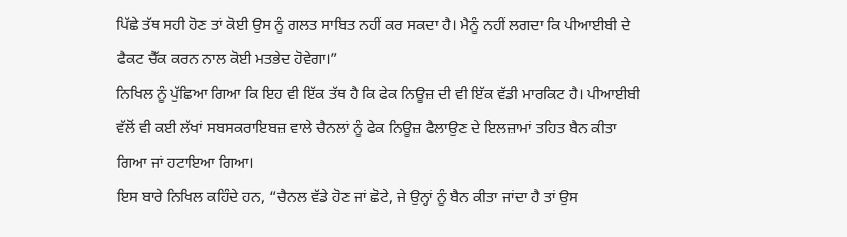ਪਿੱਛੇ ਤੱਥ ਸਹੀ ਹੋਣ ਤਾਂ ਕੋਈ ਉਸ ਨੂੰ ਗਲਤ ਸਾਬਿਤ ਨਹੀਂ ਕਰ ਸਕਦਾ ਹੈ। ਮੈਨੂੰ ਨਹੀਂ ਲਗਦਾ ਕਿ ਪੀਆਈਬੀ ਦੇ ਫੈਕਟ ਚੈੱਕ ਕਰਨ ਨਾਲ ਕੋਈ ਮਤਭੇਦ ਹੋਵੇਗਾ।”
ਨਿਖਿਲ ਨੂੰ ਪੁੱਛਿਆ ਗਿਆ ਕਿ ਇਹ ਵੀ ਇੱਕ ਤੱਥ ਹੈ ਕਿ ਫੇਕ ਨਿਊਜ਼ ਦੀ ਵੀ ਇੱਕ ਵੱਡੀ ਮਾਰਕਿਟ ਹੈ। ਪੀਆਈਬੀ ਵੱਲੋਂ ਵੀ ਕਈ ਲੱਖਾਂ ਸਬਸਕਰਾਇਬਜ਼ ਵਾਲੇ ਚੈਨਲਾਂ ਨੂੰ ਫੇਕ ਨਿਊਜ਼ ਫੈਲਾਉਣ ਦੇ ਇਲਜ਼ਾਮਾਂ ਤਹਿਤ ਬੈਨ ਕੀਤਾ ਗਿਆ ਜਾਂ ਹਟਾਇਆ ਗਿਆ।
ਇਸ ਬਾਰੇ ਨਿਖਿਲ ਕਹਿੰਦੇ ਹਨ, “ਚੈਨਲ ਵੱਡੇ ਹੋਣ ਜਾਂ ਛੋਟੇ, ਜੇ ਉਨ੍ਹਾਂ ਨੂੰ ਬੈਨ ਕੀਤਾ ਜਾਂਦਾ ਹੈ ਤਾਂ ਉਸ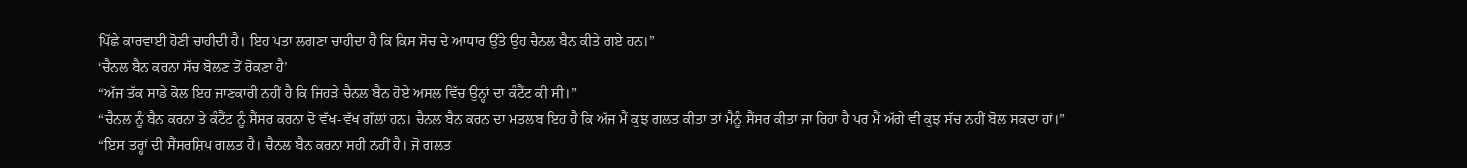ਪਿੱਛੇ ਕਾਰਵਾਈ ਹੋਣੀ ਚਾਹੀਦੀ ਹੈ। ਇਹ ਪਤਾ ਲਗਣਾ ਚਾਹੀਦਾ ਹੈ ਕਿ ਕਿਸ ਸੋਚ ਦੇ ਆਧਾਰ ਉੱਤੇ ਉਹ ਚੈਨਲ ਬੈਨ ਕੀਤੇ ਗਏ ਹਨ।”
‘ਚੈਨਲ ਬੈਨ ਕਰਨਾ ਸੱਚ ਬੋਲਣ ਤੋਂ ਰੋਕਣਾ ਹੈ’
“ਅੱਜ ਤੱਕ ਸਾਡੇ ਕੋਲ ਇਹ ਜਾਣਕਾਰੀ ਨਹੀਂ ਹੈ ਕਿ ਜਿਹੜੇ ਚੈਨਲ ਬੈਨ ਹੋਏ ਅਸਲ ਵਿੱਚ ਉਨ੍ਹਾਂ ਦਾ ਕੰਟੈਂਟ ਕੀ ਸੀ।”
“ਚੈਨਲ ਨੂੰ ਬੈਨ ਕਰਨਾ ਤੇ ਕੰਟੈਂਟ ਨੂੰ ਸੈਂਸਰ ਕਰਨਾ ਦੋ ਵੱਖ-ਵੱਖ ਗੱਲਾਂ ਹਨ। ਚੈਨਲ ਬੈਨ ਕਰਨ ਦਾ ਮਤਲਬ ਇਹ ਹੈ ਕਿ ਅੱਜ ਮੈਂ ਕੁਝ ਗਲਤ ਕੀਤਾ ਤਾਂ ਮੈਨੂੰ ਸੈਂਸਰ ਕੀਤਾ ਜਾ ਰਿਹਾ ਹੈ ਪਰ ਮੈਂ ਅੱਗੇ ਵੀ ਕੁਝ ਸੱਚ ਨਹੀਂ ਬੋਲ ਸਕਦਾ ਹਾਂ।”
“ਇਸ ਤਰ੍ਹਾਂ ਦੀ ਸੈਂਸਰਸ਼ਿਪ ਗਲਤ ਹੈ। ਚੈਨਲ ਬੈਨ ਕਰਨਾ ਸਹੀ ਨਹੀਂ ਹੈ। ਜੋ ਗਲਤ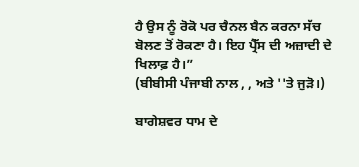ਹੈ ਉਸ ਨੂੰ ਰੋਕੋ ਪਰ ਚੈਨਲ ਬੈਨ ਕਰਨਾ ਸੱਚ ਬੋਲਣ ਤੋਂ ਰੋਕਣਾ ਹੈ। ਇਹ ਪ੍ਰੈੱਸ ਦੀ ਅਜ਼ਾਦੀ ਦੇ ਖਿਲਾਫ਼ ਹੈ।”
(ਬੀਬੀਸੀ ਪੰਜਾਬੀ ਨਾਲ , , ਅਤੇ ''ਤੇ ਜੁੜੋ।)

ਬਾਗੇਸ਼ਵਰ ਧਾਮ ਦੇ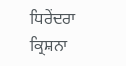ਧਿਰੇਂਦਰਾ ਕ੍ਰਿਸ਼ਨਾ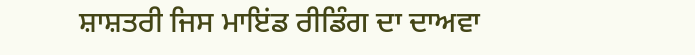ਸ਼ਾਸ਼ਤਰੀ ਜਿਸ ਮਾਇਂਡ ਰੀਡਿੰਗ ਦਾ ਦਾਅਵਾ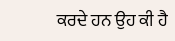ਕਰਦੇ ਹਨ ਉਹ ਕੀ ਹੈ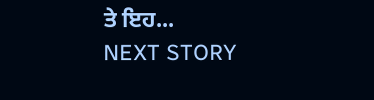ਤੇ ਇਹ...
NEXT STORY